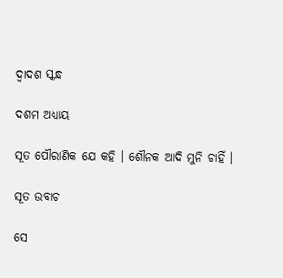ଦ୍ୱାଦଶ ସ୍କନ୍ଧ

ଦଶମ ଅଧ୍ୟାୟ

ସୂତ ପୌରାଣିକ ଯେ କହି । ଶୌନକ ଆଦି ମୁନି ଚାହିଁ ।

ସୂତ ଉବାଚ

ସେ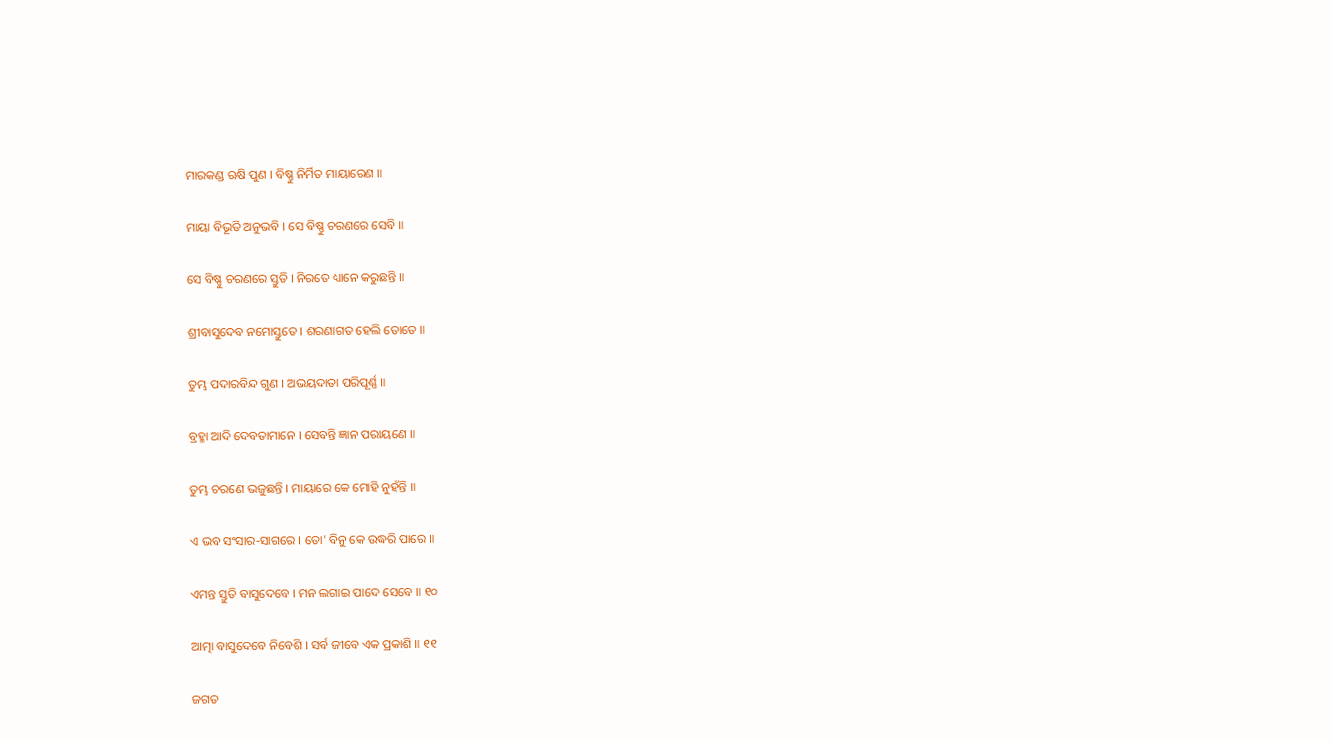ମାରକଣ୍ଡ ଋଷି ପୁଣ । ବିଷ୍ଣୁ ନିର୍ମିତ ମାୟାରେଣ ॥

ମାୟା ବିଭୂତି ଅନୁଭବି । ସେ ବିଷ୍ଣୁ ଚରଣରେ ସେବି ॥

ସେ ବିଷ୍ଣୁ ଚରଣରେ ସ୍ତୁତି । ନିରତେ ଧ୍ୟାନେ କରୁଛନ୍ତି ॥

ଶ୍ରୀବାସୁଦେବ ନମୋସ୍ତୁତେ । ଶରଣାଗତ ହେଲି ତୋତେ ॥

ତୁମ୍ଭ ପଦାରବିନ୍ଦ ଗୁଣ । ଅଭୟଦାତା ପରିପୂର୍ଣ୍ଣ ॥

ବ୍ରହ୍ମା ଆଦି ଦେବତାମାନେ । ସେବନ୍ତି ଜ୍ଞାନ ପରାୟଣେ ॥

ତୁମ୍ଭ ଚରଣେ ଭଜୁଛନ୍ତି । ମାୟାରେ କେ ମୋହି ନୁହଁନ୍ତି ॥

ଏ ଭବ ସଂସାର-ସାଗରେ । ତୋ' ବିନୁ କେ ଉଦ୍ଧରି ପାରେ ॥

ଏମନ୍ତ ସ୍ତୁତି ବାସୁଦେବେ । ମନ ଲଗାଇ ପାଦେ ସେବେ ॥ ୧୦

ଆତ୍ମା ବାସୁଦେବେ ନିବେଶି । ସର୍ବ ଜୀବେ ଏକ ପ୍ରକାଶି ॥ ୧୧

ଜଗତ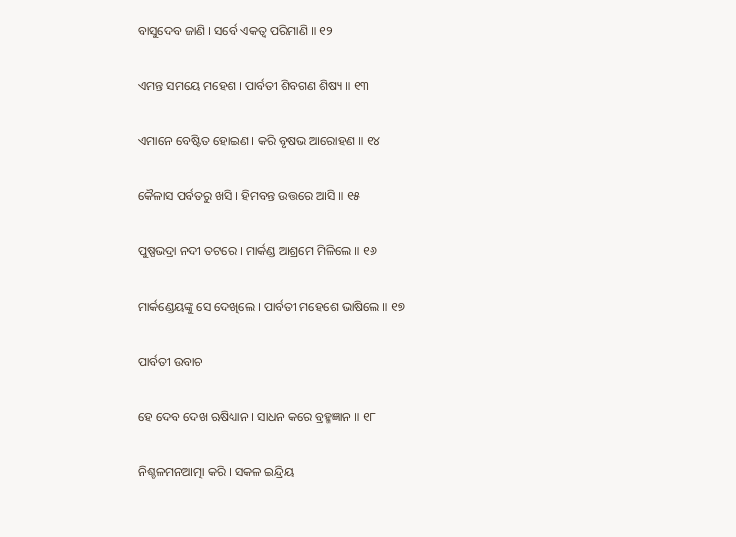ବାସୁଦେବ ଜାଣି । ସର୍ବେ ଏକତ୍ୱ ପରିମାଣି ॥ ୧୨

ଏମନ୍ତ ସମୟେ ମହେଶ । ପାର୍ବତୀ ଶିବଗଣ ଶିଷ୍ୟ ॥ ୧୩

ଏମାନେ ବେଷ୍ଟିତ ହୋଇଣ । କରି ବୃଷଭ ଆରୋହଣ ॥ ୧୪

କୈଳାସ ପର୍ବତରୁ ଖସି । ହିମବନ୍ତ ଉତ୍ତରେ ଆସି ॥ ୧୫

ପୁଷ୍ପଭଦ୍ରା ନଦୀ ତଟରେ । ମାର୍କଣ୍ଡ ଆଶ୍ରମେ ମିଳିଲେ ॥ ୧୬

ମାର୍କଣ୍ଡେୟଙ୍କୁ ସେ ଦେଖିଲେ । ପାର୍ବତୀ ମହେଶେ ଭାଷିଲେ ॥ ୧୭

ପାର୍ବତୀ ଉବାଚ

ହେ ଦେବ ଦେଖ ଋଷିଧ୍ୟାନ । ସାଧନ କରେ ବ୍ରହ୍ମଜ୍ଞାନ ॥ ୧୮

ନିଶ୍ଚଳମନଆତ୍ମା କରି । ସକଳ ଇନ୍ଦ୍ରିୟ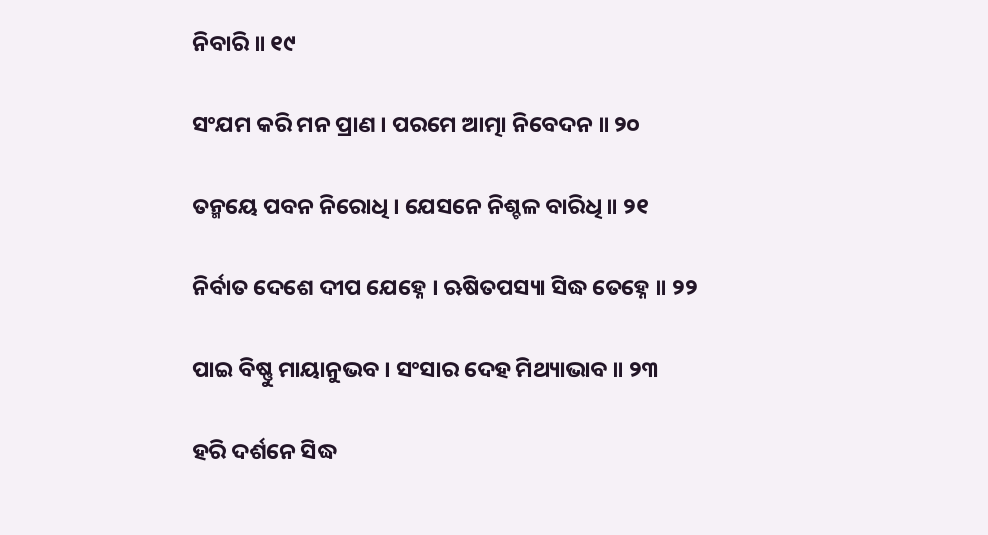ନିବାରି ॥ ୧୯

ସଂଯମ କରି ମନ ପ୍ରାଣ । ପରମେ ଆତ୍ମା ନିବେଦନ ॥ ୨୦

ତନ୍ମୟେ ପବନ ନିରୋଧି । ଯେସନେ ନିଶ୍ଚଳ ବାରିଧି ॥ ୨୧

ନିର୍ବାତ ଦେଶେ ଦୀପ ଯେହ୍ନେ । ଋଷିତପସ୍ୟା ସିଦ୍ଧ ତେହ୍ନେ ॥ ୨୨

ପାଇ ବିଷ୍ଣୁ ମାୟାନୁଭବ । ସଂସାର ଦେହ ମିଥ୍ୟାଭାବ ॥ ୨୩

ହରି ଦର୍ଶନେ ସିଦ୍ଧ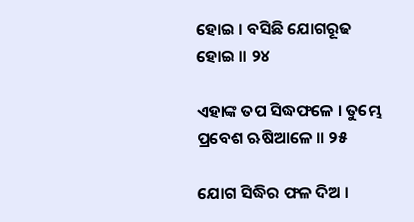ହୋଇ । ବସିଛି ଯୋଗରୂଢ ହୋଇ ॥ ୨୪

ଏହାଙ୍କ ତପ ସିଦ୍ଧଫଳେ । ତୁମ୍ଭେ ପ୍ରବେଶ ଋଷିଆଳେ ॥ ୨୫

ଯୋଗ ସିଦ୍ଧିର ଫଳ ଦିଅ ।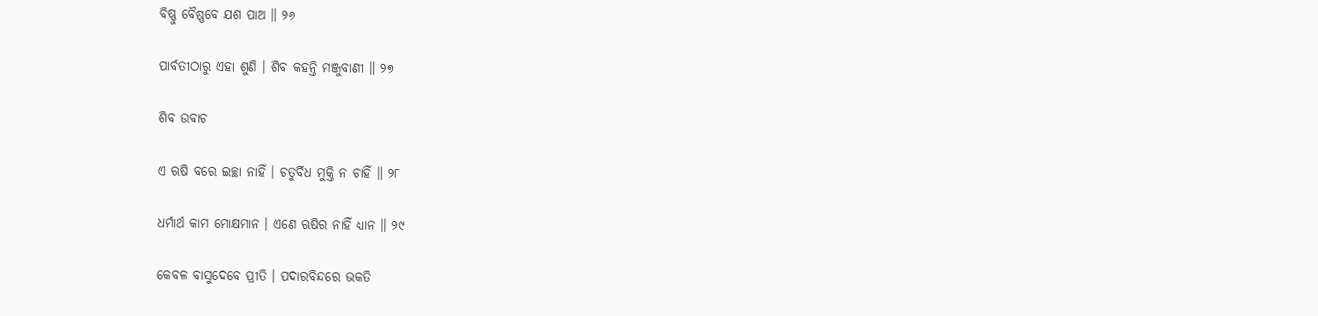ବିଷ୍ଣୁ ବୈଷ୍ଣବେ ଯଶ ପାଅ ॥ ୨୬

ପାର୍ବତୀଠାରୁ ଏହା ଶୁଣି । ଶିବ କହନ୍ତି ମଞ୍ଜୁବାଣୀ ॥ ୨୭

ଶିବ ଉବାଚ

ଏ ଋଷି ବରେ ଇଚ୍ଛା ନାହିଁ । ଚତୁର୍ବିଧ ମୁକ୍ତି ନ ଚାହିଁ ॥ ୨୮

ଧର୍ମାର୍ଥ କାମ ମୋକ୍ଷମାନ । ଏଣେ ଋଷିର ନାହିଁ ଧ୍ୟାନ ॥ ୨୯

କେବଳ ବାସୁଦେବେ ପ୍ରୀତି । ପଦାରବିନ୍ଦରେ ଭକତି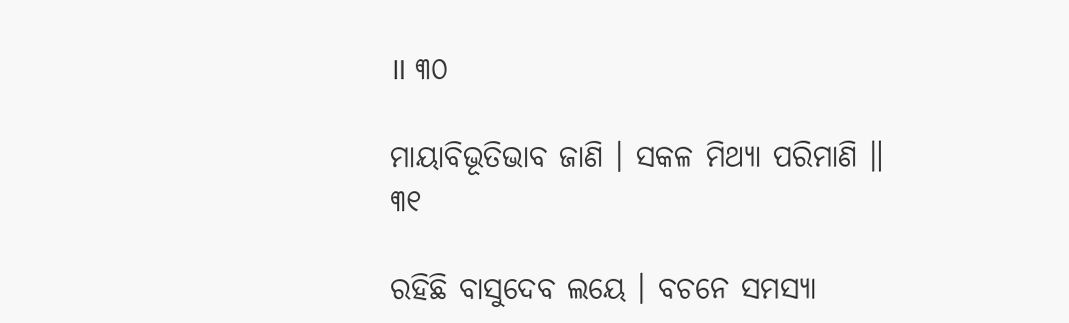॥ ୩୦

ମାୟାବିଭୂତିଭାବ ଜାଣି । ସକଳ ମିଥ୍ୟା ପରିମାଣି ॥ ୩୧

ରହିଛି ବାସୁଦେବ ଲୟେ । ବଚନେ ସମସ୍ୟା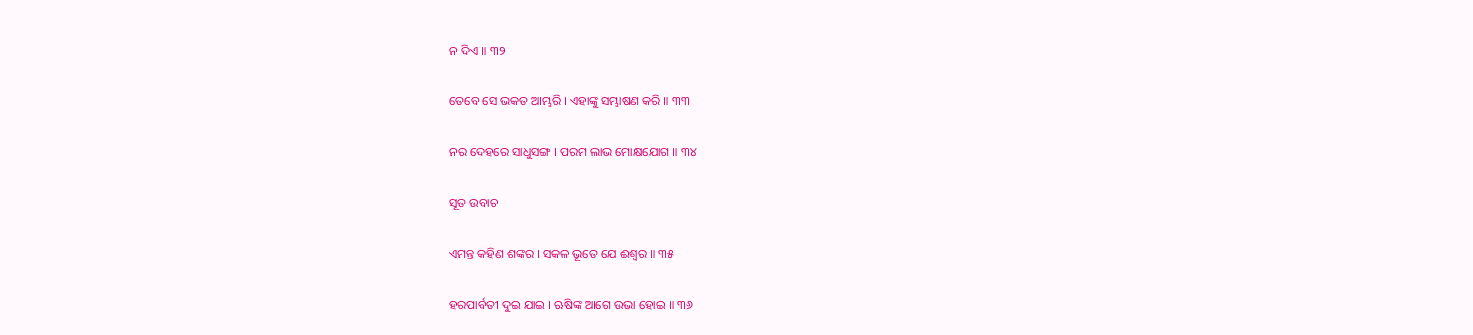ନ ଦିଏ ॥ ୩୨

ତେବେ ସେ ଭକତ ଆମ୍ଭରି । ଏହାଙ୍କୁ ସମ୍ଭାଷଣ କରି ॥ ୩୩

ନର ଦେହରେ ସାଧୁସଙ୍ଗ । ପରମ ଲାଭ ମୋକ୍ଷଯୋଗ ॥ ୩୪

ସୂତ ଉବାଚ

ଏମନ୍ତ କହିଣ ଶଙ୍କର । ସକଳ ଭୂତେ ଯେ ଈଶ୍ୱର ॥ ୩୫

ହରପାର୍ବତୀ ଦୁଇ ଯାଇ । ଋଷିଙ୍କ ଆଗେ ଉଭା ହୋଇ ॥ ୩୬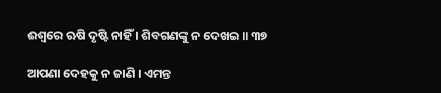ଈଶ୍ୱରେ ଋଷି ଦୃଷ୍ଟି ନାହିଁ । ଶିବଗଣଙ୍କୁ ନ ଦେଖଇ ॥ ୩୭

ଆପଣା ଦେହକୁ ନ ଜାଣି । ଏମନ୍ତ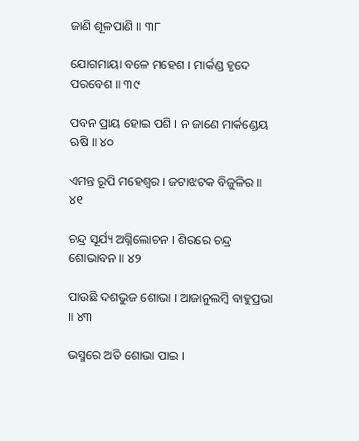ଜାଣି ଶୂଳପାଣି ॥ ୩୮

ଯୋଗମାୟା ବଳେ ମହେଶ । ମାର୍କଣ୍ଡ ହୃଦେ ପରବେଶ ॥ ୩୯

ପବନ ପ୍ରାୟ ହୋଇ ପଶି । ନ ଜାଣେ ମାର୍କଣ୍ଡେୟ ଋଷି ॥ ୪୦

ଏମନ୍ତ ରୂପି ମହେଶ୍ୱର । ଜଟାଝଟକ ବିଜୁଳିର ॥ ୪୧

ଚନ୍ଦ୍ର ସୂର୍ଯ୍ୟ ଅଗ୍ନିଲୋଚନ । ଶିରରେ ଚନ୍ଦ୍ର ଶୋଭାବନ ॥ ୪୨

ପାଉଛି ଦଶଭୁଜ ଶୋଭା । ଆଜାନୁଲମ୍ବି ବାହୁପ୍ରଭା ॥ ୪୩

ଭସ୍ମରେ ଅତି ଶୋଭା ପାଇ ।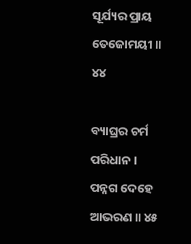ସୂର୍ଯ୍ୟର ପ୍ରାୟ ତେଜୋମୟୀ ॥ ୪୪

ବ୍ୟାଘ୍ରର ଚର୍ମ ପରିଧାନ । ପନ୍ନଗ ଦେହେ ଆଭରଣ ॥ ୪୫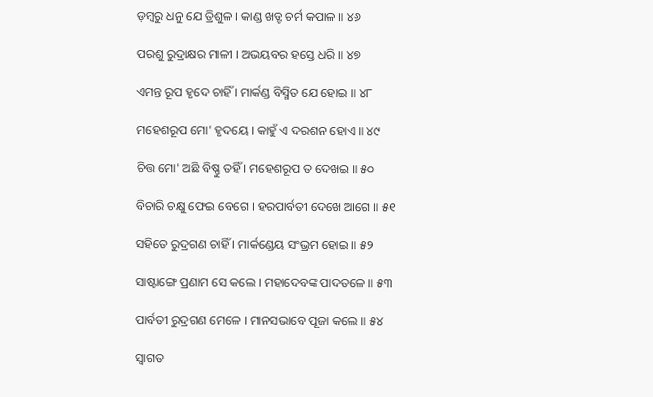ଡ଼ମ୍ବରୁ ଧନୁ ଯେ ତ୍ରିଶୁଳ । କାଣ୍ଡ ଖଡ୍ଟ ଚର୍ମ କପାଳ ॥ ୪୬

ପରଶୁ ରୁଦ୍ରାକ୍ଷର ମାଳୀ । ଅଭୟବର ହସ୍ତେ ଧରି ॥ ୪୭

ଏମନ୍ତ ରୂପ ହୃଦେ ଚାହିଁ । ମାର୍କଣ୍ଡ ବିସ୍ମିତ ଯେ ହୋଇ ॥ ୪୮

ମହେଶରୂପ ମୋ' ହୃଦୟେ । କାହୁଁ ଏ ଦରଶନ ହୋଏ ॥ ୪୯

ଚିତ୍ତ ମୋ' ଅଛି ବିଷ୍ଣୁ ତହିଁ । ମହେଶରୂପ ତ ଦେଖଇ ॥ ୫୦

ବିଚାରି ଚକ୍ଷୁ ଫେଇ ବେଗେ । ହରପାର୍ବତୀ ଦେଖେ ଆଗେ ॥ ୫୧

ସହିତେ ରୁଦ୍ରଗଣ ଚାହିଁ । ମାର୍କଣ୍ଡେୟ ସଂଭ୍ରମ ହୋଇ ॥ ୫୨

ସାଷ୍ଟାଙ୍ଗେ ପ୍ରଣାମ ସେ କଲେ । ମହାଦେବଙ୍କ ପାଦତଳେ ॥ ୫୩

ପାର୍ବତୀ ରୁଦ୍ରଗଣ ମେଳେ । ମାନସଭାବେ ପୂଜା କଲେ ॥ ୫୪

ସ୍ୱାଗତ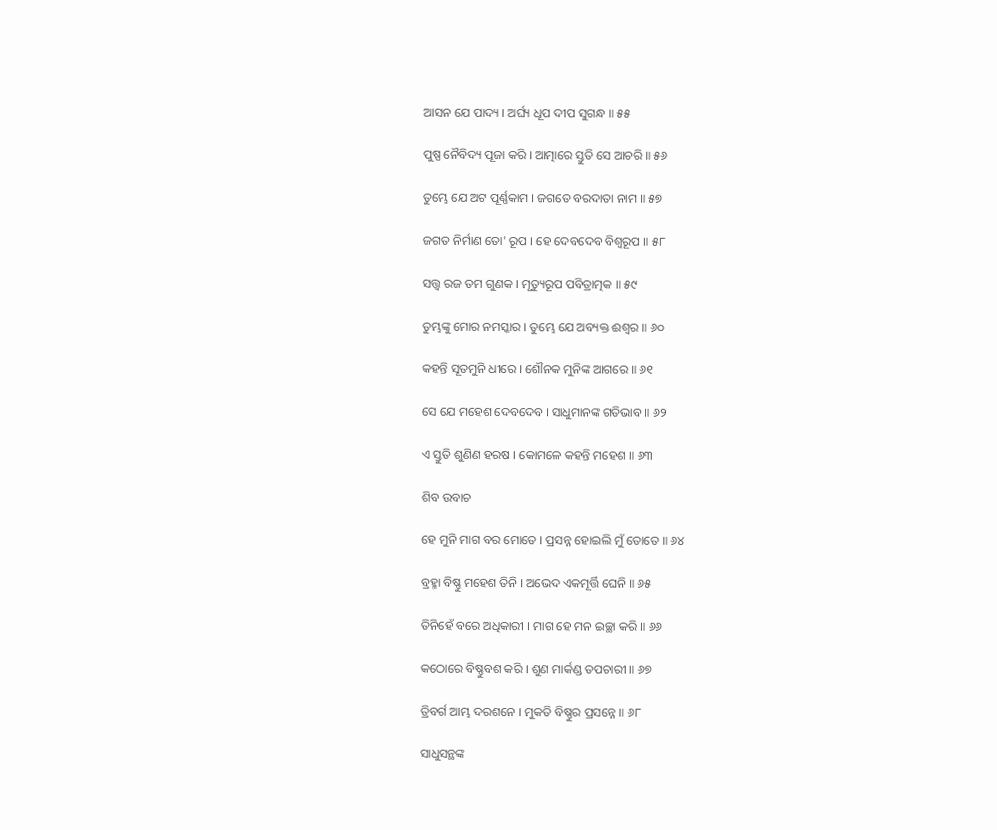ଆସନ ଯେ ପାଦ୍ୟ । ଅର୍ଘ୍ୟ ଧୂପ ଦୀପ ସୁଗନ୍ଧ ॥ ୫୫

ପୁଷ୍ପ ନୈବିଦ୍ୟ ପୂଜା କରି । ଆତ୍ମାରେ ସ୍ତୁତି ସେ ଆଚରି ॥ ୫୬

ତୁମ୍ଭେ ଯେ ଅଟ ପୂର୍ଣ୍ଣକାମ । ଜଗତେ ବରଦାତା ନାମ ॥ ୫୭

ଜଗତ ନିର୍ମାଣ ତୋ' ରୂପ । ହେ ଦେବଦେବ ବିଶ୍ୱରୂପ ॥ ୫୮

ସତ୍ତ୍ୱ ରଜ ତମ ଗୁଣକ । ମୃତ୍ୟୁରୂପ ପବିତ୍ରାତ୍ମକ ॥ ୫୯

ତୁମ୍ଭଙ୍କୁ ମୋର ନମସ୍କାର । ତୁମ୍ଭେ ଯେ ଅବ୍ୟକ୍ତ ଈଶ୍ୱର ॥ ୬୦

କହନ୍ତି ସୂତମୁନି ଧୀରେ । ଶୌନକ ମୁନିଙ୍କ ଆଗରେ ॥ ୬୧

ସେ ଯେ ମହେଶ ଦେବଦେବ । ସାଧୁମାନଙ୍କ ଗତିଭାବ ॥ ୬୨

ଏ ସ୍ତୁତି ଶୁଣିଣ ହରଷ । କୋମଳେ କହନ୍ତି ମହେଶ ॥ ୬୩

ଶିବ ଉବାଚ

ହେ ମୁନି ମାଗ ବର ମୋତେ । ପ୍ରସନ୍ନ ହୋଇଲି ମୁଁ ତୋତେ ॥ ୬୪

ବ୍ରହ୍ମା ବିଷ୍ଣୁ ମହେଶ ତିନି । ଅଭେଦ ଏକମୂର୍ତ୍ତି ଘେନି ॥ ୬୫

ତିନିହେଁ ବରେ ଅଧିକାରୀ । ମାଗ ହେ ମନ ଇଚ୍ଛା କରି ॥ ୬୬

କଠୋରେ ବିଷ୍ଣୁବଶ କରି । ଶୁଣ ମାର୍କଣ୍ଡ ତପଚାରୀ ॥ ୬୭

ତ୍ରିବର୍ଗ ଆମ୍ଭ ଦରଶନେ । ମୁକତି ବିଷ୍ଣୁର ପ୍ରସନ୍ନେ ॥ ୬୮

ସାଧୁସନ୍ଥଙ୍କ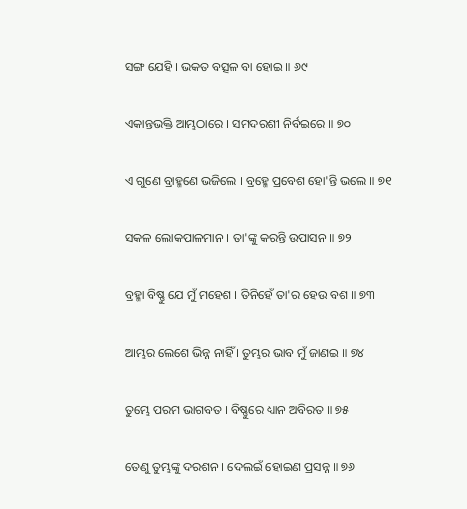ସଙ୍ଗ ଯେହି । ଭକତ ବତ୍ସଳ ବା ହୋଇ ॥ ୬୯

ଏକାନ୍ତଭକ୍ତି ଆମ୍ଭଠାରେ । ସମଦରଶୀ ନିର୍ବଇରେ ॥ ୭୦

ଏ ଗୁଣେ ବ୍ରାହ୍ମଣେ ଭଜିଲେ । ବ୍ରହ୍ମେ ପ୍ରବେଶ ହୋ'ନ୍ତି ଭଲେ ॥ ୭୧

ସକଳ ଲୋକପାଳମାନ । ତା'ଙ୍କୁ କରନ୍ତି ଉପାସନ ॥ ୭୨

ବ୍ରହ୍ମା ବିଷ୍ଣୁ ଯେ ମୁଁ ମହେଶ । ତିନିହେଁ ତା'ର ହେଉ ବଶ ॥ ୭୩

ଆମ୍ଭର ଲେଶେ ଭିନ୍ନ ନାହିଁ । ତୁମ୍ଭର ଭାବ ମୁଁ ଜାଣଇ ॥ ୭୪

ତୁମ୍ଭେ ପରମ ଭାଗବତ । ବିଷ୍ଣୁରେ ଧ୍ୟାନ ଅବିରତ ॥ ୭୫

ତେଣୁ ତୁମ୍ଭଙ୍କୁ ଦରଶନ । ଦେଲଇଁ ହୋଇଣ ପ୍ରସନ୍ନ ॥ ୭୬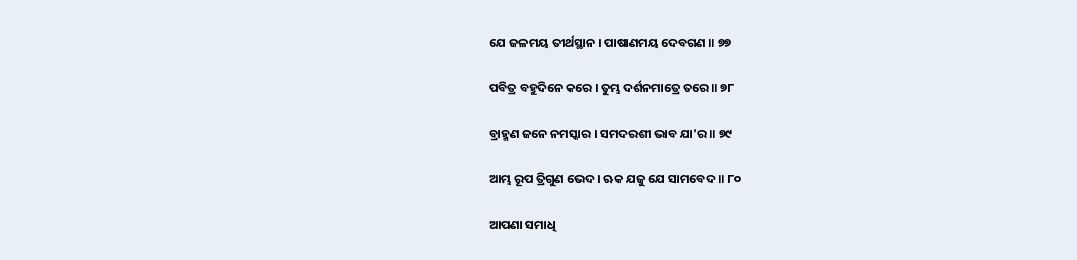ଯେ ଜଳମୟ ତୀର୍ଥସ୍ଥାନ । ପାଷାଣମୟ ଦେବଗଣ ॥ ୭୭

ପବିତ୍ର ବହୁଦିନେ କରେ । ତୁମ୍ଭ ଦର୍ଶନମାତ୍ରେ ତରେ ॥ ୭୮

ବ୍ରାହ୍ମଣ ଜନେ ନମସ୍କାର । ସମଦରଶୀ ଭାବ ଯା'ର ॥ ୭୯

ଆମ୍ଭ ରୂପ ତ୍ରିଗୁଣ ଭେଦ । ଋକ ଯଜୁ ଯେ ସାମବେଦ ॥ ୮୦

ଆପଣା ସମାଧି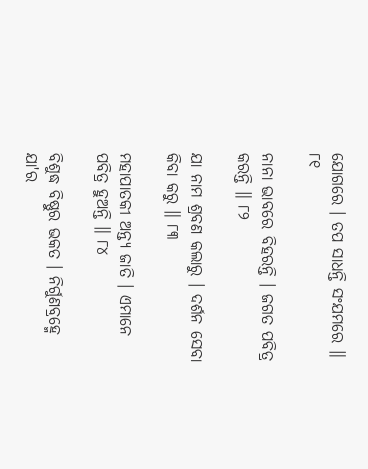ଯୋଗରେ । ତପ ସାଧନ୍ତି ସଂଯମରେ ॥ ୮୧

ନାନା ଭାବରେ ବିହରନ୍ତି । ଜଗତ ପବିତ୍ର କରନ୍ତି ॥ ୮୨

ଯା ନାମ ଶ୍ରବଣ କଲାରୁ । ଦର୍ଶନ ସେବା କିବା କରୁ ॥ ୮୩

ମହାପାତକୀ ଅନ୍ତ୍ୟ ଜାତି । ଏମାନେ ପବିତ୍ର ହୁଅନ୍ତି ॥ ୮୪

ବିଶୁଦ୍ଧ ବିଷ୍ଣୁର ଭକତ । ନିର୍ଗୁଣବ୍ରହ୍ମେ ଯା'ର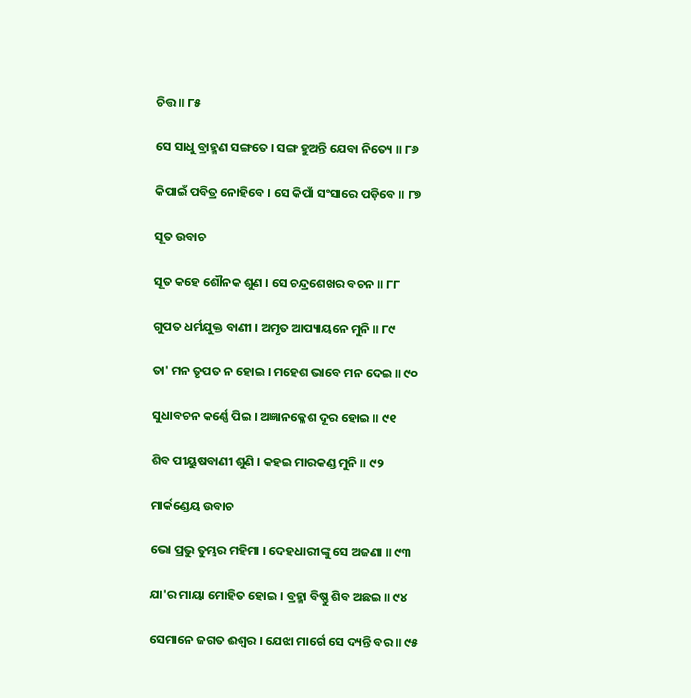ଚିତ୍ତ ॥ ୮୫

ସେ ସାଧୁ ବ୍ରାହ୍ମଣ ସଙ୍ଗତେ । ସଙ୍ଗ ହୁଅନ୍ତି ଯେବା ନିତ୍ୟେ ॥ ୮୬

କିପାଇଁ ପବିତ୍ର ନୋହିବେ । ସେ କିପାଁ ସଂସାରେ ପଡ଼ିବେ ॥ ୮୭

ସୂତ ଉବାଚ

ସୂତ କହେ ଶୌନକ ଶୁଣ । ସେ ଚନ୍ଦ୍ରଶେଖର ବଚନ ॥ ୮୮

ଗୁପତ ଧର୍ମଯୁକ୍ତ ବାଣୀ । ଅମୃତ ଆପ୍ୟାୟନେ ମୁନି ॥ ୮୯

ତା' ମନ ତୃପତ ନ ହୋଇ । ମହେଶ ଭାବେ ମନ ଦେଇ ॥ ୯୦

ସୁଧାବଚନ କର୍ଣ୍ଣେ ପିଇ । ଅଜ୍ଞାନକ୍ଳେଶ ଦୂର ହୋଇ ॥ ୯୧

ଶିବ ପୀୟୁଷବାଣୀ ଶୁଣି । କହଇ ମାରକଣ୍ଡ ମୁନି ॥ ୯୨

ମାର୍କଣ୍ଡେୟ ଉବାଚ

ଭୋ ପ୍ରଭୁ ତୁମ୍ଭର ମହିମା । ଦେହଧାରୀଙ୍କୁ ସେ ଅଜଣା ॥ ୯୩

ଯା'ର ମାୟା ମୋହିତ ହୋଇ । ବ୍ରହ୍ମା ବିଷ୍ଣୁ ଶିବ ଅଛଇ ॥ ୯୪

ସେମାନେ ଜଗତ ଈଶ୍ୱର । ଯେଝା ମାର୍ଗେ ସେ ଦ୍ୟନ୍ତି ବର ॥ ୯୫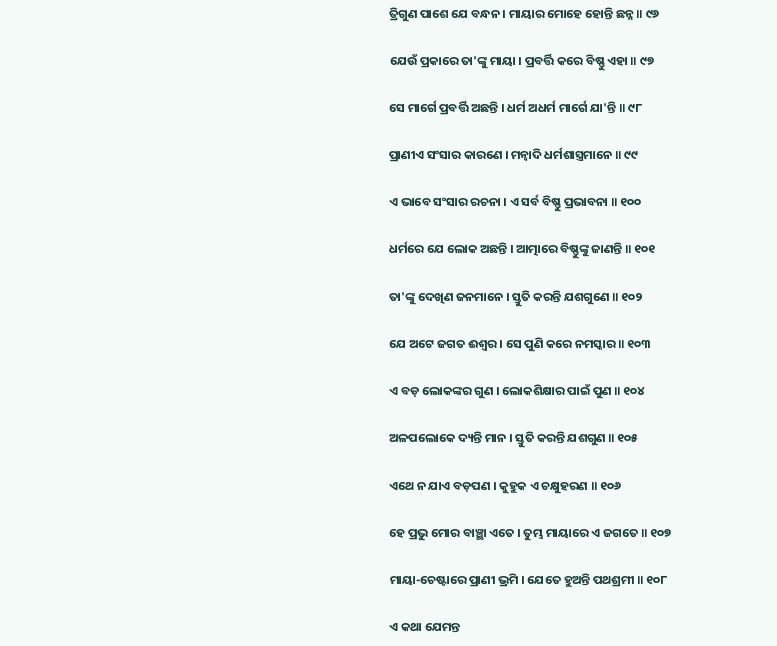ତ୍ରିଗୁଣ ପାଶେ ଯେ ବନ୍ଧନ । ମାୟାର ମୋହେ ହୋନ୍ତି ଛନ୍ନ ॥ ୯୬

ଯେଉଁ ପ୍ରକାରେ ତା'ଙ୍କୁ ମାୟା । ପ୍ରବର୍ତ୍ତି କରେ ବିଷ୍ଣୁ ଏହା ॥ ୯୭

ସେ ମାର୍ଗେ ପ୍ରବର୍ତ୍ତି ଅଛନ୍ତି । ଧର୍ମ ଅଧର୍ମ ମାର୍ଗେ ଯା'ନ୍ତି ॥ ୯୮

ପ୍ରାଣୀଏ ସଂସାର କାରଣେ । ମନ୍ୱାଦି ଧର୍ମଶାସ୍ତ୍ରମାନେ ॥ ୯୯

ଏ ଭାବେ ସଂସାର ରଚନା । ଏ ସର୍ବ ବିଷ୍ଣୁ ପ୍ରଭାବନା ॥ ୧୦୦

ଧର୍ମରେ ଯେ ଲୋକ ଅଛନ୍ତି । ଆତ୍ମାରେ ବିଷ୍ଣୁଙ୍କୁ ଜାଣନ୍ତି ॥ ୧୦୧

ତା'ଙ୍କୁ ଦେଖିଣ ଜନମାନେ । ସ୍ତୁତି କରନ୍ତି ଯଶଗୁଣେ ॥ ୧୦୨

ଯେ ଅଟେ ଜଗତ ଈଶ୍ୱର । ସେ ପୁଣି କରେ ନମସ୍କାର ॥ ୧୦୩

ଏ ବଡ଼ ଲୋକଙ୍କର ଗୁଣ । ଲୋକଶିକ୍ଷାର ପାଇଁ ପୁଣ ॥ ୧୦୪

ଅଳପଲୋକେ ଦ୍ୟନ୍ତି ମାନ । ସ୍ତୁତି କରନ୍ତି ଯଶଗୁଣ ॥ ୧୦୫

ଏଥେ ନ ଯାଏ ବଡ଼ପଣ । କୁହୁକ ଏ ଚକ୍ଷୁହରଣ ॥ ୧୦୬

ହେ ପ୍ରଭୁ ମୋର ବାଞ୍ଛା ଏତେ । ତୁମ୍ଭ ମାୟାରେ ଏ ଜଗତେ ॥ ୧୦୭

ମାୟା-ଚେଷ୍ଟାରେ ପ୍ରାଣୀ ଭ୍ରମି । ଯେତେ ହୁଅନ୍ତି ପଥଶ୍ରମୀ ॥ ୧୦୮

ଏ କଥା ଯେମନ୍ତ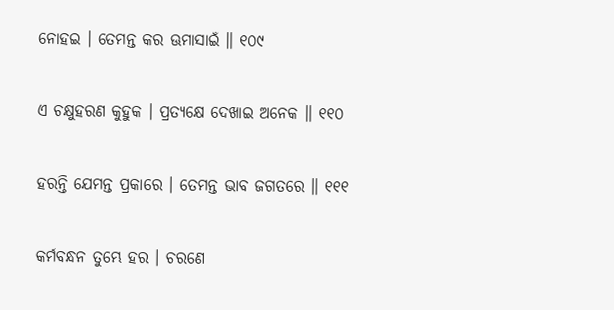ନୋହଇ । ତେମନ୍ତ କର ଊମାସାଇଁ ॥ ୧୦୯

ଏ ଚକ୍ଷୁହରଣ କୁହୁକ । ପ୍ରତ୍ୟକ୍ଷେ ଦେଖାଇ ଅନେକ ॥ ୧୧୦

ହରନ୍ତି ଯେମନ୍ତ ପ୍ରକାରେ । ତେମନ୍ତ ଭାବ ଜଗତରେ ॥ ୧୧୧

କର୍ମବନ୍ଧନ ତୁମ୍ଭେ ହର । ଚରଣେ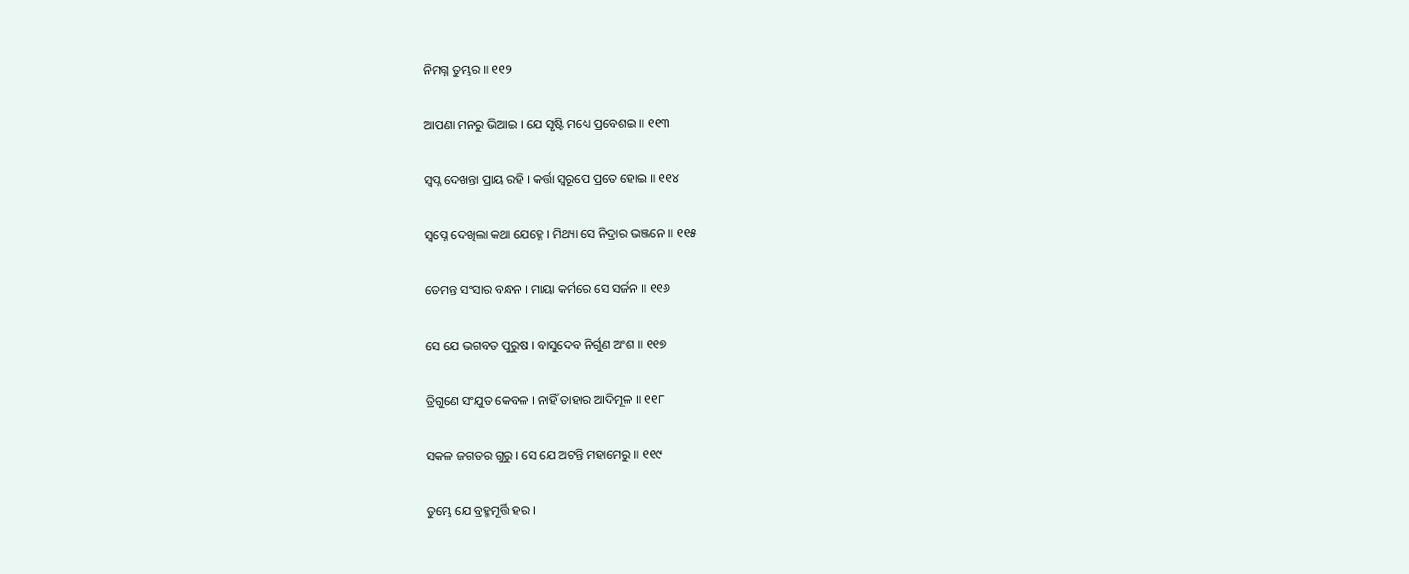ନିମଗ୍ନ ତୁମ୍ଭର ॥ ୧୧୨

ଆପଣା ମନରୁ ଭିଆଇ । ଯେ ସୃଷ୍ଟି ମଧ୍ୟେ ପ୍ରବେଶଇ ॥ ୧୧୩

ସ୍ୱପ୍ନ ଦେଖନ୍ତା ପ୍ରାୟ ରହି । କର୍ତ୍ତା ସ୍ୱରୂପେ ପ୍ରତେ ହୋଇ ॥ ୧୧୪

ସ୍ୱପ୍ନେ ଦେଖିଲା କଥା ଯେହ୍ନେ । ମିଥ୍ୟା ସେ ନିଦ୍ରାର ଭଞ୍ଜନେ ॥ ୧୧୫

ତେମନ୍ତ ସଂସାର ବନ୍ଧନ । ମାୟା କର୍ମରେ ସେ ସର୍ଜନ ॥ ୧୧୬

ସେ ଯେ ଭଗବତ ପୁରୁଷ । ବାସୁଦେବ ନିର୍ଗୁଣ ଅଂଶ ॥ ୧୧୭

ତ୍ରିଗୁଣେ ସଂଯୁତ କେବଳ । ନାହିଁ ତାହାର ଆଦିମୂଳ ॥ ୧୧୮

ସକଳ ଜଗତର ଗୁରୁ । ସେ ଯେ ଅଟନ୍ତି ମହାମେରୁ ॥ ୧୧୯

ତୁମ୍ଭେ ଯେ ବ୍ରହ୍ମମୂର୍ତ୍ତି ହର ।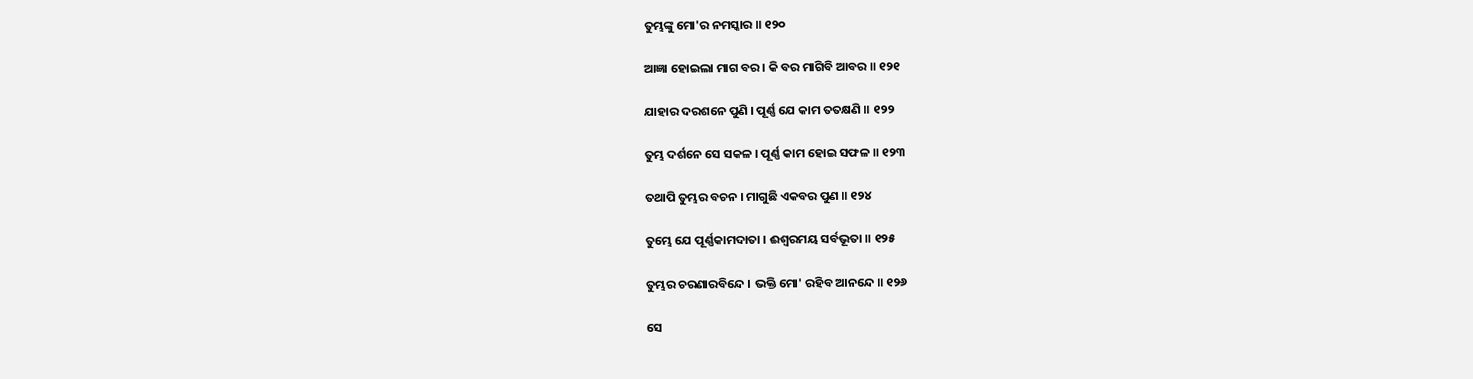ତୁମ୍ଭଙ୍କୁ ମୋ'ର ନମସ୍କାର ॥ ୧୨୦

ଆଜ୍ଞା ହୋଇଲା ମାଗ ବର । କି ବର ମାଗିବି ଆବର ॥ ୧୨୧

ଯାହାର ଦରଶନେ ପୁଣି । ପୂର୍ଣ୍ଣ ଯେ କାମ ତତକ୍ଷଣି ॥ ୧୨୨

ତୁମ୍ଭ ଦର୍ଶନେ ସେ ସକଳ । ପୂର୍ଣ୍ଣ କାମ ହୋଇ ସଫଳ ॥ ୧୨୩

ତଥାପି ତୁମ୍ଭର ବଚନ । ମାଗୁଛି ଏକବର ପୁଣ ॥ ୧୨୪

ତୁମ୍ଭେ ଯେ ପୂର୍ଣ୍ଣକାମଦାତା । ଈଶ୍ୱରମୟ ସର୍ବଭୂତା ॥ ୧୨୫

ତୁମ୍ଭର ଚରଣାରବିନ୍ଦେ । ଭକ୍ତି ମୋ' ରହିବ ଆନନ୍ଦେ ॥ ୧୨୬

ସେ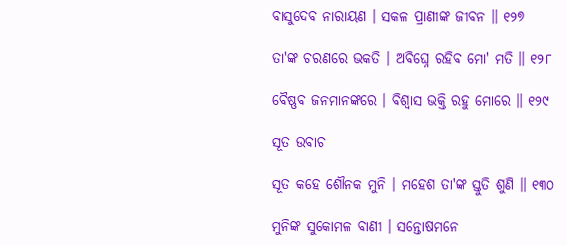ବାସୁଦେବ ନାରାୟଣ । ସକଳ ପ୍ରାଣୀଙ୍କ ଜୀବନ ॥ ୧୨୭

ତା'ଙ୍କ ଚରଣରେ ଭକତି । ଅବିଘ୍ନେ ରହିବ ମୋ' ମତି ॥ ୧୨୮

ବୈଷ୍ଣବ ଜନମାନଙ୍କରେ । ବିଶ୍ୱାସ ଭକ୍ତି ରହୁ ମୋରେ ॥ ୧୨୯

ସୂତ ଉବାଚ

ସୂତ କହେ ଶୌନକ ମୁନି । ମହେଶ ତା'ଙ୍କ ସ୍ତୁତି ଶୁଣି ॥ ୧୩୦

ମୁନିଙ୍କ ସୁକୋମଳ ବାଣୀ । ସନ୍ତୋଷମନେ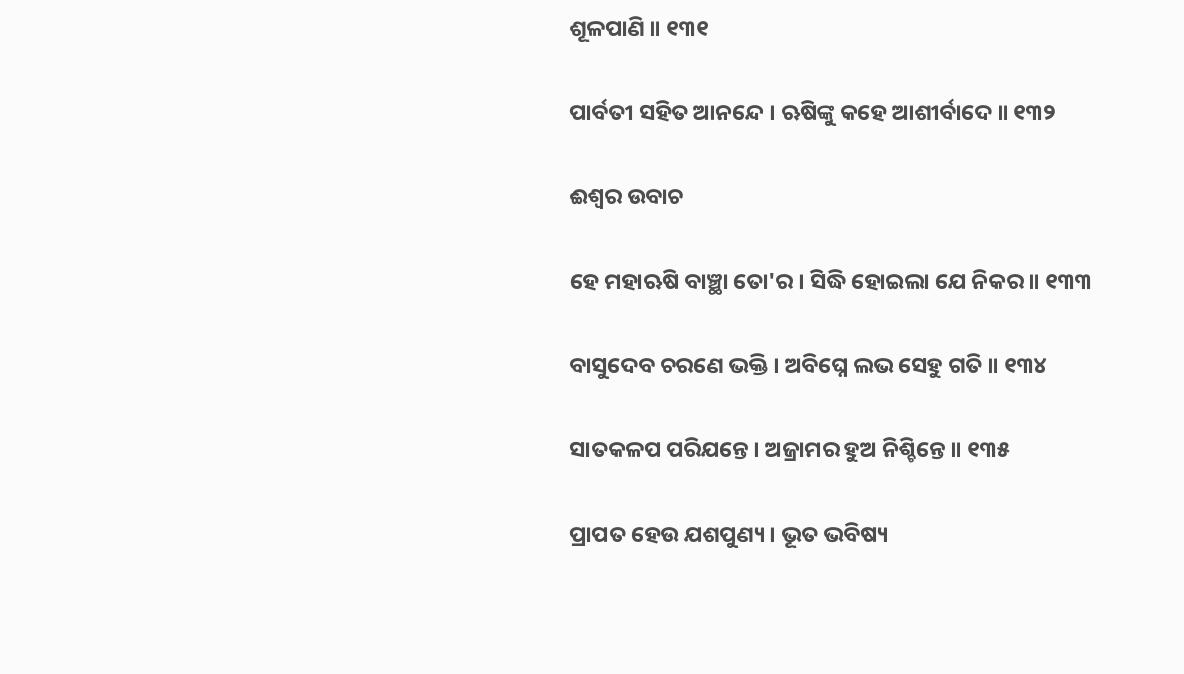ଶୂଳପାଣି ॥ ୧୩୧

ପାର୍ବତୀ ସହିତ ଆନନ୍ଦେ । ଋଷିଙ୍କୁ କହେ ଆଶୀର୍ବାଦେ ॥ ୧୩୨

ଈଶ୍ୱର ଉବାଚ

ହେ ମହାଋଷି ବାଞ୍ଛା ତୋ'ର । ସିଦ୍ଧି ହୋଇଲା ଯେ ନିକର ॥ ୧୩୩

ବାସୁଦେବ ଚରଣେ ଭକ୍ତି । ଅବିଘ୍ନେ ଲଭ ସେହୁ ଗତି ॥ ୧୩୪

ସାତକଳପ ପରିଯନ୍ତେ । ଅଜ୍ରାମର ହୁଅ ନିଶ୍ଚିନ୍ତେ ॥ ୧୩୫

ପ୍ରାପତ ହେଉ ଯଶପୁଣ୍ୟ । ଭୂତ ଭବିଷ୍ୟ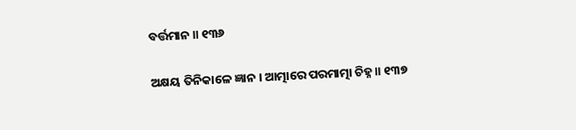ବର୍ତ୍ତମାନ ॥ ୧୩୬

ଅକ୍ଷୟ ତିନିକାଳେ ଜ୍ଞାନ । ଆତ୍ମାରେ ପରମାତ୍ମା ଚିହ୍ନ ॥ ୧୩୭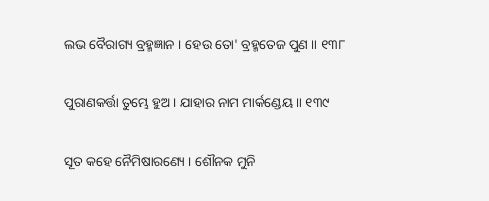ଲଭ ବୈରାଗ୍ୟ ବ୍ରହ୍ମଜ୍ଞାନ । ହେଉ ତୋ' ବ୍ରହ୍ମତେଜ ପୁଣ ॥ ୧୩୮

ପୁରାଣକର୍ତ୍ତା ତୁମ୍ଭେ ହୁଅ । ଯାହାର ନାମ ମାର୍କଣ୍ଡେୟ ॥ ୧୩୯

ସୂତ କହେ ନୈମିଷାରଣ୍ୟେ । ଶୌନକ ମୁନି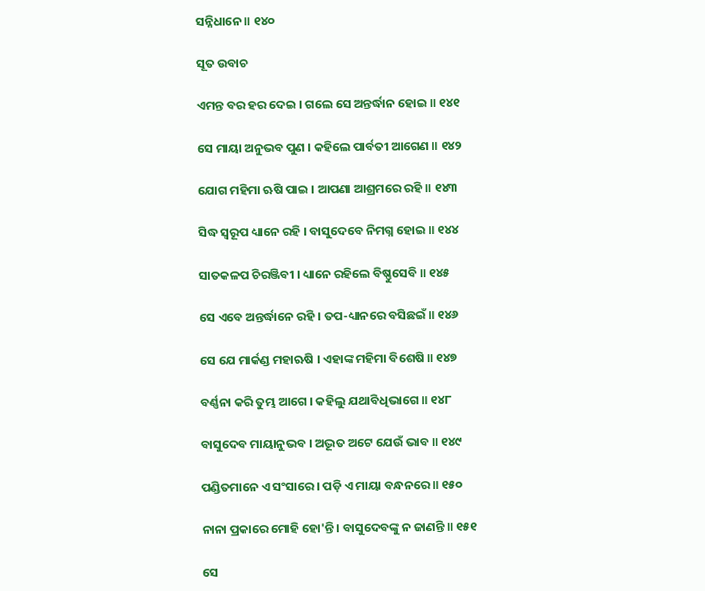ସନ୍ନିଧାନେ ॥ ୧୪୦

ସୂତ ଉବାଚ

ଏମନ୍ତ ବର ହର ଦେଇ । ଗଲେ ସେ ଅନ୍ତର୍ଦ୍ଧାନ ହୋଇ ॥ ୧୪୧

ସେ ମାୟା ଅନୁଭବ ପୁଣ । କହିଲେ ପାର୍ବତୀ ଆଗେଣ ॥ ୧୪୨

ଯୋଗ ମହିମା ଋଷି ପାଇ । ଆପଣା ଆଶ୍ରମରେ ରହି ॥ ୧୪୩

ସିଦ୍ଧ ସ୍ୱରୂପ ଧ୍ୟାନେ ରହି । ବାସୁଦେବେ ନିମଗ୍ନ ହୋଇ ॥ ୧୪୪

ସାତକଳପ ଚିରଞ୍ଜିବୀ । ଧ୍ୟାନେ ରହିଲେ ବିଷ୍ଣୁସେବି ॥ ୧୪୫

ସେ ଏବେ ଅନ୍ତର୍ଦ୍ଧାନେ ରହି । ତପ-ଧ୍ୟାନରେ ବସିଛଇଁ ॥ ୧୪୬

ସେ ଯେ ମାର୍କଣ୍ଡ ମହାଋଷି । ଏହାଙ୍କ ମହିମା ବିଶେଷି ॥ ୧୪୭

ବର୍ଣ୍ଣନା କରି ତୁମ୍ଭ ଆଗେ । କହିଲୁ ଯଥାବିଧିଭାଗେ ॥ ୧୪୮

ବାସୁଦେବ ମାୟାନୁଭବ । ଅଦ୍ଭୂତ ଅଟେ ଯେଉଁ ଭାବ ॥ ୧୪୯

ପଣ୍ଡିତମାନେ ଏ ସଂସାରେ । ପଡ଼ି ଏ ମାୟା ବନ୍ଧନରେ ॥ ୧୫୦

ନାନା ପ୍ରକାରେ ମୋହି ହୋ'ନ୍ତି । ବାସୁଦେବଙ୍କୁ ନ ଜାଣନ୍ତି ॥ ୧୫୧

ସେ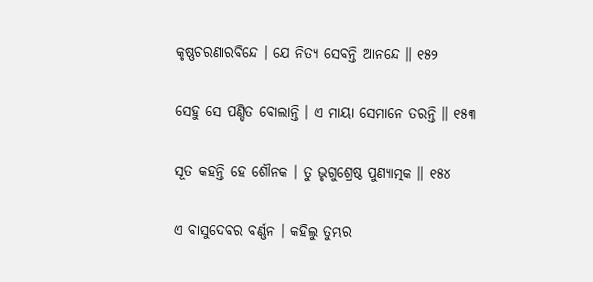କୃଷ୍ଣଚରଣାରବିନ୍ଦେ । ଯେ ନିତ୍ୟ ସେବନ୍ତି ଆନନ୍ଦେ ॥ ୧୫୨

ସେହୁ ସେ ପଣ୍ଡିତ ବୋଲାନ୍ତି । ଏ ମାୟା ସେମାନେ ତରନ୍ତି ॥ ୧୫୩

ସୂତ କହନ୍ତି ହେ ଶୌନକ । ତୁ ଭୃଗୁଶ୍ରେଷ୍ଠ ପୁଣ୍ୟାତ୍ମକ ॥ ୧୫୪

ଏ ବାସୁଦେବର ବର୍ଣ୍ଣନ । କହିଲୁ ତୁମ୍ଭର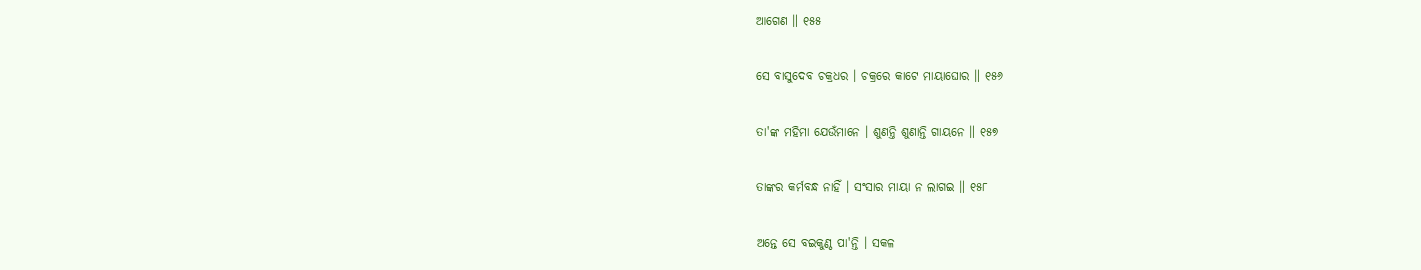ଆଗେଣ ॥ ୧୫୫

ସେ ବାସୁଦେବ ଚକ୍ରଧର । ଚକ୍ରରେ କାଟେ ମାୟାଘୋର ॥ ୧୫୬

ତା'ଙ୍କ ମହିମା ଯେଉଁମାନେ । ଶୁଣନ୍ତି ଶୁଣାନ୍ତି ଗାୟନେ ॥ ୧୫୭

ତାଙ୍କର କର୍ମବନ୍ଧ ନାହିଁ । ସଂସାର ମାୟା ନ ଲାଗଇ ॥ ୧୫୮

ଅନ୍ତେ ସେ ବଇକୁଣ୍ଠ ପା'ନ୍ତି । ସକଳ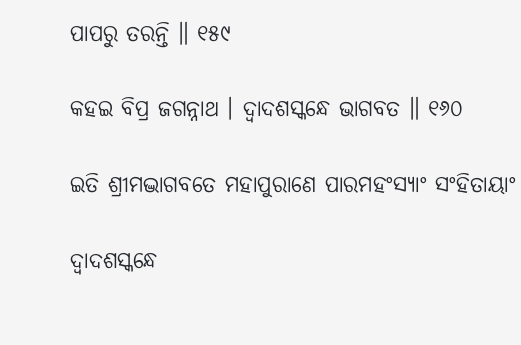ପାପରୁ ତରନ୍ତି ॥ ୧୫୯

କହଇ ବିପ୍ର ଜଗନ୍ନାଥ । ଦ୍ୱାଦଶସ୍କନ୍ଧେ ଭାଗବତ ॥ ୧୬୦

ଇତି ଶ୍ରୀମଦ୍ଭାଗବତେ ମହାପୁରାଣେ ପାରମହଂସ୍ୟାଂ ସଂହିତାୟାଂ

ଦ୍ୱାଦଶସ୍କନ୍ଧେ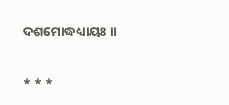ଦଶମୋଦ୍ଧଧ୍ୟାୟଃ ॥

* * *